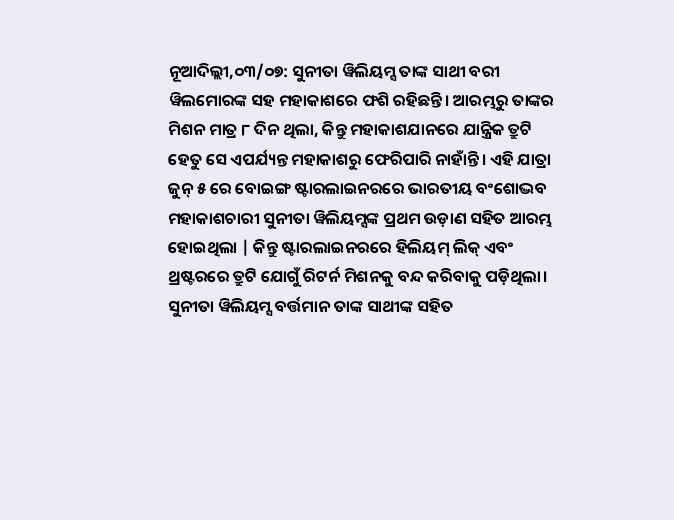ନୂଆଦିଲ୍ଲୀ,୦୩/୦୭: ସୁନୀତା ୱିଲିୟମ୍ସ ତାଙ୍କ ସାଥୀ ବରୀ ୱିଲମୋରଙ୍କ ସହ ମହାକାଶରେ ଫଶି ରହିଛନ୍ତି। ଆରମ୍ଭରୁ ତାଙ୍କର ମିଶନ ମାତ୍ର ୮ ଦିନ ଥିଲା, କିନ୍ତୁ ମହାକାଶଯାନରେ ଯାନ୍ତ୍ରିକ ତ୍ରୁଟି ହେତୁ ସେ ଏପର୍ଯ୍ୟନ୍ତ ମହାକାଶରୁ ଫେରିପାରି ନାହାଁନ୍ତି। ଏହି ଯାତ୍ରା ଜୁନ୍ ୫ ରେ ବୋଇଙ୍ଗ ଷ୍ଟାରଲାଇନରରେ ଭାରତୀୟ ବଂଶୋଦ୍ଭବ ମହାକାଶଚାରୀ ସୁନୀତା ୱିଲିୟମ୍ସଙ୍କ ପ୍ରଥମ ଉଡ଼ାଣ ସହିତ ଆରମ୍ଭ ହୋଇଥିଲା | କିନ୍ତୁ ଷ୍ଟାରଲାଇନରରେ ହିଲିୟମ୍ ଲିକ୍ ଏବଂ ଥ୍ରଷ୍ଟରରେ ତ୍ରୁଟି ଯୋଗୁଁ ରିଟର୍ନ ମିଶନକୁ ବନ୍ଦ କରିବାକୁ ପଡ଼ିଥିଲା। ସୁନୀତା ୱିଲିୟମ୍ସ ବର୍ତ୍ତମାନ ତାଙ୍କ ସାଥୀଙ୍କ ସହିତ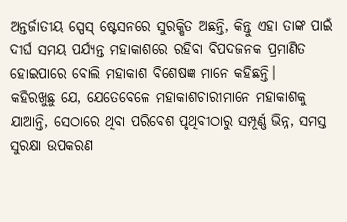ଅନ୍ତର୍ଜାତୀୟ ସ୍ପେସ୍ ଷ୍ଟେସନରେ ସୁରକ୍ଷିତ ଅଛନ୍ତି, କିନ୍ତୁ ଏହା ତାଙ୍କ ପାଇଁ ଦୀର୍ଘ ସମୟ ପର୍ଯ୍ୟନ୍ତ ମହାକାଶରେ ରହିବା ବିପଦଜନକ ପ୍ରମାଣିତ ହୋଇପାରେ ବୋଲି ମହାକାଶ ବିଶେଷଜ୍ଞ ମାନେ କହିଛନ୍ତି।
କହିରଖୁଛୁ ଯେ, ଯେତେବେଳେ ମହାକାଶଚାରୀମାନେ ମହାକାଶକୁ ଯାଆନ୍ତି, ସେଠାରେ ଥିବା ପରିବେଶ ପୃଥିବୀଠାରୁ ସମ୍ପୂର୍ଣ୍ଣ ଭିନ୍ନ, ସମସ୍ତ ସୁରକ୍ଷା ଉପକରଣ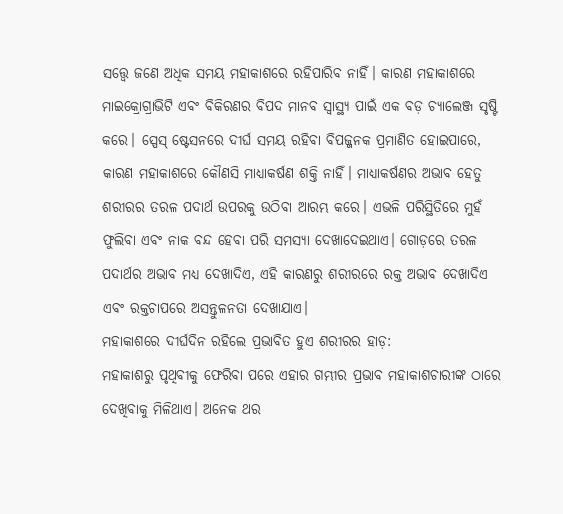ସତ୍ତ୍ବେ ଜଣେ ଅଧିକ ସମୟ ମହାକାଶରେ ରହିପାରିବ ନାହିଁ। କାରଣ ମହାକାଶରେ ମାଇକ୍ରୋଗ୍ରାଭିଟି ଏବଂ ବିକିରଣର ବିପଦ ମାନବ ସ୍ୱାସ୍ଥ୍ୟ ପାଇଁ ଏକ ବଡ଼ ଚ୍ୟାଲେଞ୍ଜ ସୃଷ୍ଟି କରେ। ସ୍ପେସ୍ ଷ୍ଟେସନରେ ଦୀର୍ଘ ସମୟ ରହିବା ବିପଜ୍ଜନକ ପ୍ରମାଣିତ ହୋଇପାରେ, କାରଣ ମହାକାଶରେ କୌଣସି ମାଧ୍ୟାକର୍ଷଣ ଶକ୍ତି ନାହିଁ। ମାଧ୍ୟାକର୍ଷଣର ଅଭାବ ହେତୁ ଶରୀରର ତରଳ ପଦାର୍ଥ ଉପରକୁ ଉଠିବା ଆରମ୍ଭ କରେ। ଏଭଳି ପରିସ୍ଥିତିରେ ମୁହଁ ଫୁଲିବା ଏବଂ ନାକ ବନ୍ଦ ହେବା ପରି ସମସ୍ୟା ଦେଖାଦେଇଥାଏ। ଗୋଡ଼ରେ ତରଳ ପଦାର୍ଥର ଅଭାବ ମଧ୍ୟ ଦେଖାଦିଏ, ଏହି କାରଣରୁ ଶରୀରରେ ରକ୍ତ ଅଭାବ ଦେଖାଦିଏ ଏବଂ ରକ୍ତଚାପରେ ଅସନ୍ତୁଳନତା ଦେଖାଯାଏ।
ମହାକାଶରେ ଦୀର୍ଘଦିନ ରହିଲେ ପ୍ରଭାବିତ ହୁଏ ଶରୀରର ହାଡ଼:
ମହାକାଶରୁ ପୃଥିବୀକୁ ଫେରିବା ପରେ ଏହାର ଗମ୍ଭୀର ପ୍ରଭାବ ମହାକାଶଚାରୀଙ୍କ ଠାରେ ଦେଖିବାକୁ ମିଳିଥାଏ। ଅନେକ ଥର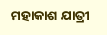ମହାକାଶ ଯାତ୍ରୀ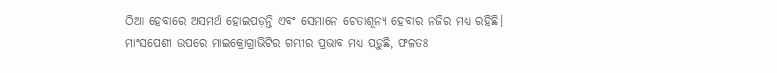ଠିଆ ହେବାରେ ଅସମର୍ଥ ହୋଇପଡ଼ନ୍ତି ଏବଂ ସେମାନେ ଚେତାଶୂନ୍ୟ ହେବାର ନଜିର ମଧ୍ୟ ରହିଛି। ମାଂସପେଶୀ ଉପରେ ମାଇକ୍ରୋଗ୍ରାଭିଟିର ଗମ୍ଭୀର ପ୍ରଭାବ ମଧ୍ୟ ପଡ଼ୁଛି, ଫଳତଃ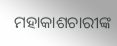ମହାକାଶଚାରୀଙ୍କ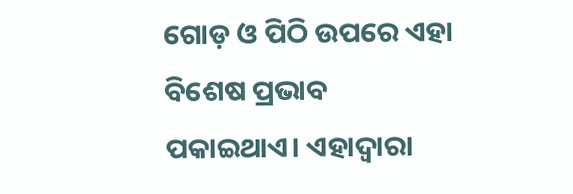ଗୋଡ଼ ଓ ପିଠି ଉପରେ ଏହା ବିଶେଷ ପ୍ରଭାବ ପକାଇଥାଏ। ଏହାଦ୍ବାରା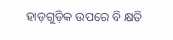ହାଡ଼ଗୁଡ଼ିକ ଉପରେ ବି କ୍ଷତି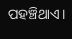ପହଞ୍ଚିଥାଏ।